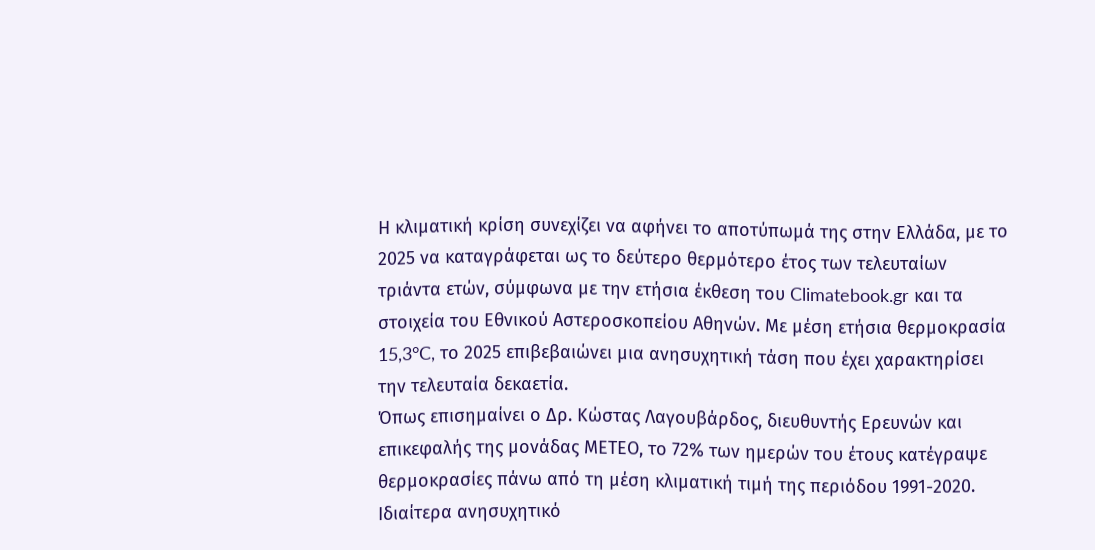Η κλιματική κρίση συνεχίζει να αφήνει το αποτύπωμά της στην Ελλάδα, με το 2025 να καταγράφεται ως το δεύτερο θερμότερο έτος των τελευταίων τριάντα ετών, σύμφωνα με την ετήσια έκθεση του Climatebook.gr και τα στοιχεία του Εθνικού Αστεροσκοπείου Αθηνών. Με μέση ετήσια θερμοκρασία 15,3°C, το 2025 επιβεβαιώνει μια ανησυχητική τάση που έχει χαρακτηρίσει την τελευταία δεκαετία.
Όπως επισημαίνει ο Δρ. Κώστας Λαγουβάρδος, διευθυντής Ερευνών και επικεφαλής της μονάδας ΜΕΤΕΟ, το 72% των ημερών του έτους κατέγραψε θερμοκρασίες πάνω από τη μέση κλιματική τιμή της περιόδου 1991-2020. Ιδιαίτερα ανησυχητικό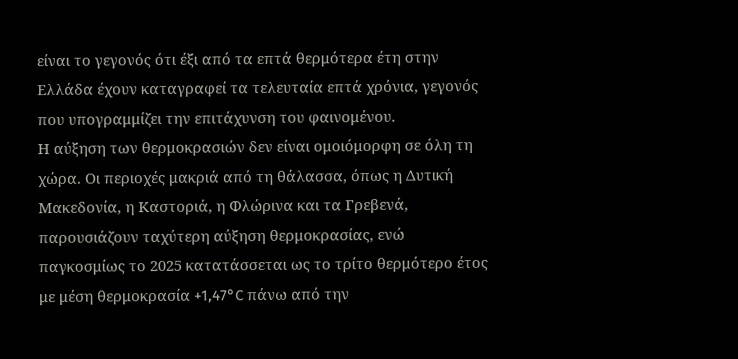είναι το γεγονός ότι έξι από τα επτά θερμότερα έτη στην Ελλάδα έχουν καταγραφεί τα τελευταία επτά χρόνια, γεγονός που υπογραμμίζει την επιτάχυνση του φαινομένου.
Η αύξηση των θερμοκρασιών δεν είναι ομοιόμορφη σε όλη τη χώρα. Οι περιοχές μακριά από τη θάλασσα, όπως η Δυτική Μακεδονία, η Καστοριά, η Φλώρινα και τα Γρεβενά, παρουσιάζουν ταχύτερη αύξηση θερμοκρασίας, ενώ παγκοσμίως το 2025 κατατάσσεται ως το τρίτο θερμότερο έτος με μέση θερμοκρασία +1,47°C πάνω από την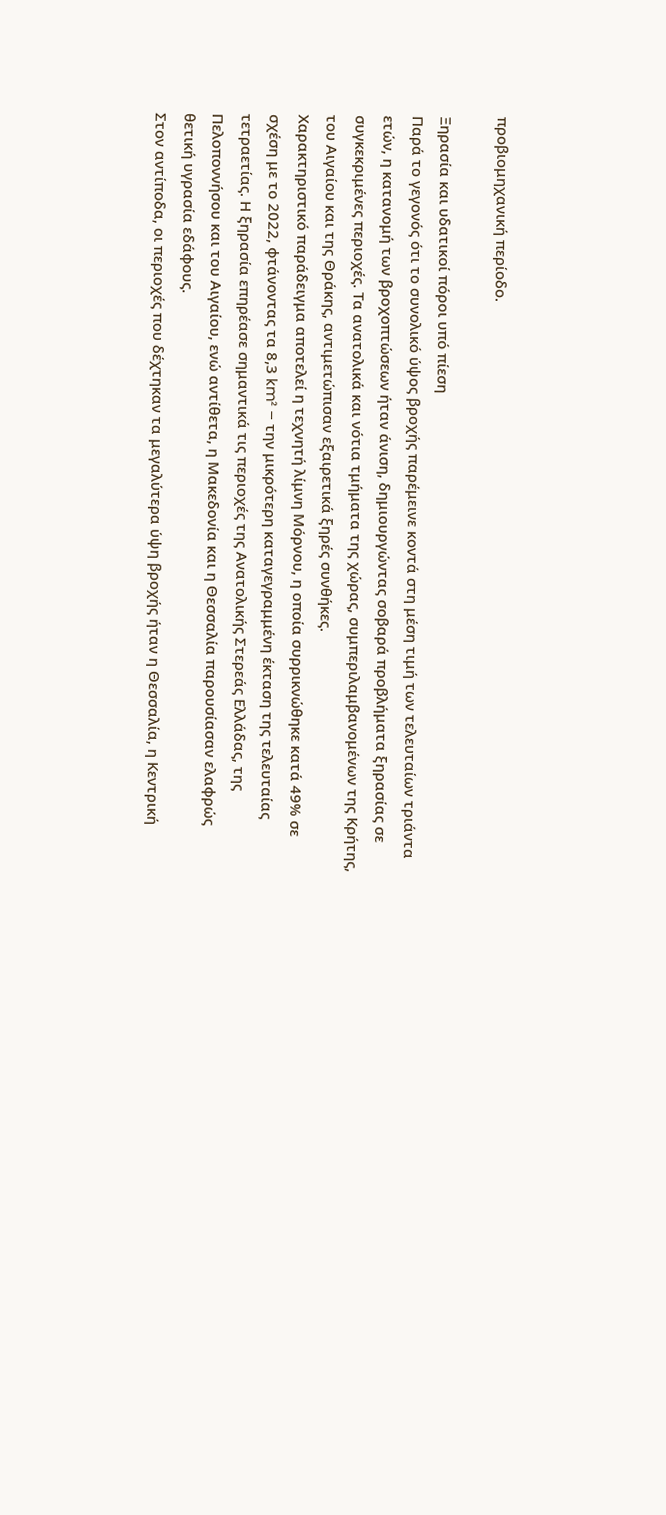προβιομηχανική περίοδο.

Ξηρασία και υδατικοί πόροι υπό πίεση
Παρά το γεγονός ότι το συνολικό ύψος βροχής παρέμεινε κοντά στη μέση τιμή των τελευταίων τριάντα ετών, η κατανομή των βροχοπτώσεων ήταν άνιση, δημιουργώντας σοβαρά προβλήματα ξηρασίας σε συγκεκριμένες περιοχές. Τα ανατολικά και νότια τμήματα της χώρας, συμπεριλαμβανομένων της Κρήτης, του Αιγαίου και της Θράκης, αντιμετώπισαν εξαιρετικά ξηρές συνθήκες.
Χαρακτηριστικό παράδειγμα αποτελεί η τεχνητή λίμνη Μόρνου, η οποία συρρικνώθηκε κατά 49% σε σχέση με το 2022, φτάνοντας τα 8,3 km² – την μικρότερη καταγεγραμμένη έκταση της τελευταίας τετραετίας. Η ξηρασία επηρέασε σημαντικά τις περιοχές της Ανατολικής Στερεάς Ελλάδας, της Πελοποννήσου και του Αιγαίου, ενώ αντίθετα, η Μακεδονία και η Θεσσαλία παρουσίασαν ελαφρώς θετική υγρασία εδάφους.
Στον αντίποδα, οι περιοχές που δέχτηκαν τα μεγαλύτερα ύψη βροχής ήταν η Θεσσαλία, η Κεντρική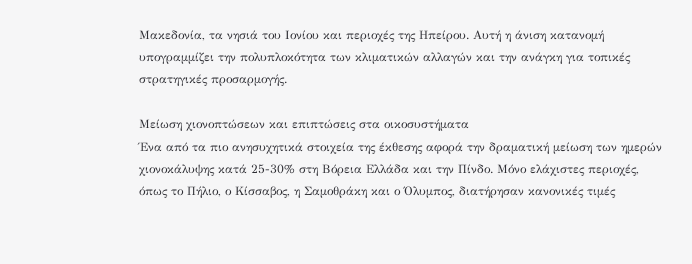Μακεδονία, τα νησιά του Ιονίου και περιοχές της Ηπείρου. Αυτή η άνιση κατανομή υπογραμμίζει την πολυπλοκότητα των κλιματικών αλλαγών και την ανάγκη για τοπικές στρατηγικές προσαρμογής.

Μείωση χιονοπτώσεων και επιπτώσεις στα οικοσυστήματα
Ένα από τα πιο ανησυχητικά στοιχεία της έκθεσης αφορά την δραματική μείωση των ημερών χιονοκάλυψης κατά 25-30% στη Βόρεια Ελλάδα και την Πίνδο. Μόνο ελάχιστες περιοχές, όπως το Πήλιο, ο Κίσσαβος, η Σαμοθράκη και ο Όλυμπος, διατήρησαν κανονικές τιμές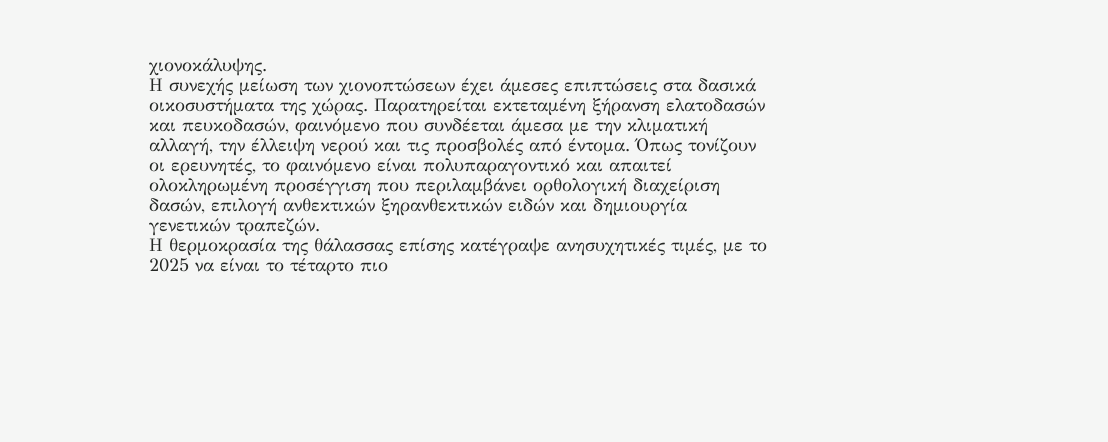χιονοκάλυψης.
Η συνεχής μείωση των χιονοπτώσεων έχει άμεσες επιπτώσεις στα δασικά οικοσυστήματα της χώρας. Παρατηρείται εκτεταμένη ξήρανση ελατοδασών και πευκοδασών, φαινόμενο που συνδέεται άμεσα με την κλιματική αλλαγή, την έλλειψη νερού και τις προσβολές από έντομα. Όπως τονίζουν οι ερευνητές, το φαινόμενο είναι πολυπαραγοντικό και απαιτεί ολοκληρωμένη προσέγγιση που περιλαμβάνει ορθολογική διαχείριση δασών, επιλογή ανθεκτικών ξηρανθεκτικών ειδών και δημιουργία γενετικών τραπεζών.
Η θερμοκρασία της θάλασσας επίσης κατέγραψε ανησυχητικές τιμές, με το 2025 να είναι το τέταρτο πιο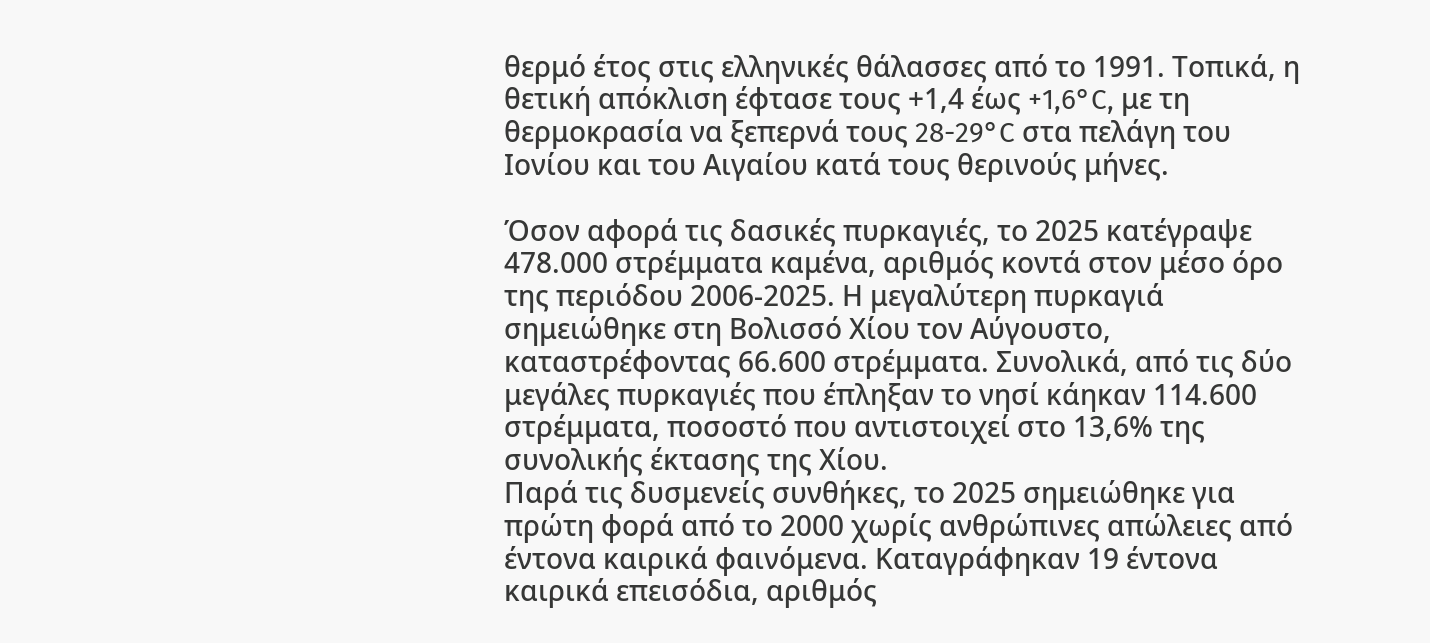θερμό έτος στις ελληνικές θάλασσες από το 1991. Τοπικά, η θετική απόκλιση έφτασε τους +1,4 έως +1,6°C, με τη θερμοκρασία να ξεπερνά τους 28-29°C στα πελάγη του Ιονίου και του Αιγαίου κατά τους θερινούς μήνες.

Όσον αφορά τις δασικές πυρκαγιές, το 2025 κατέγραψε 478.000 στρέμματα καμένα, αριθμός κοντά στον μέσο όρο της περιόδου 2006-2025. Η μεγαλύτερη πυρκαγιά σημειώθηκε στη Βολισσό Χίου τον Αύγουστο, καταστρέφοντας 66.600 στρέμματα. Συνολικά, από τις δύο μεγάλες πυρκαγιές που έπληξαν το νησί κάηκαν 114.600 στρέμματα, ποσοστό που αντιστοιχεί στο 13,6% της συνολικής έκτασης της Χίου.
Παρά τις δυσμενείς συνθήκες, το 2025 σημειώθηκε για πρώτη φορά από το 2000 χωρίς ανθρώπινες απώλειες από έντονα καιρικά φαινόμενα. Καταγράφηκαν 19 έντονα καιρικά επεισόδια, αριθμός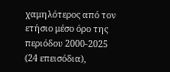χαμηλότερος από τον ετήσιο μέσο όρο της περιόδου 2000-2025 (24 επεισόδια),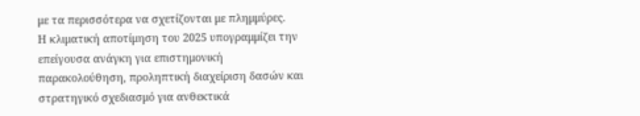με τα περισσότερα να σχετίζονται με πλημμύρες.
Η κλιματική αποτίμηση του 2025 υπογραμμίζει την επείγουσα ανάγκη για επιστημονική παρακολούθηση, προληπτική διαχείριση δασών και στρατηγικό σχεδιασμό για ανθεκτικά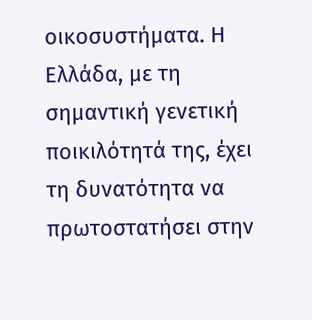οικοσυστήματα. Η Ελλάδα, με τη σημαντική γενετική ποικιλότητά της, έχει τη δυνατότητα να πρωτοστατήσει στην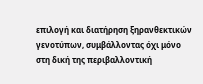επιλογή και διατήρηση ξηρανθεκτικών γενοτύπων, συμβάλλοντας όχι μόνο στη δική της περιβαλλοντική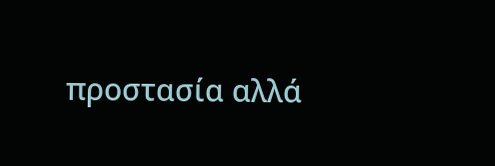προστασία αλλά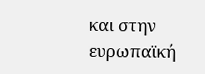και στην ευρωπαϊκή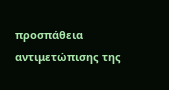προσπάθεια αντιμετώπισης της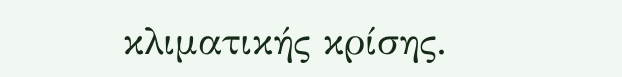κλιματικής κρίσης.